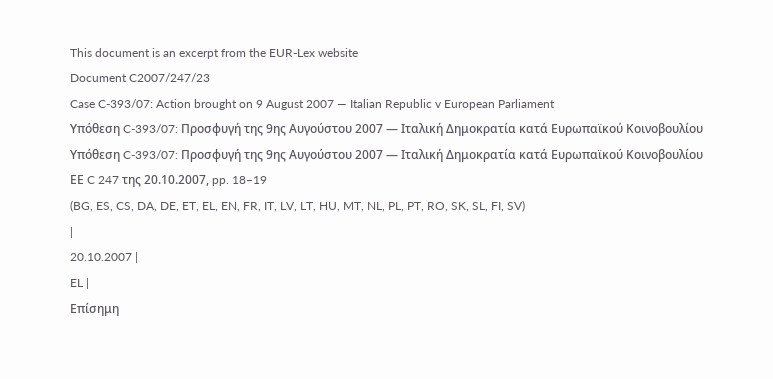This document is an excerpt from the EUR-Lex website
Document C2007/247/23
Case C-393/07: Action brought on 9 August 2007 — Italian Republic v European Parliament
Υπόθεση C-393/07: Προσφυγή της 9ης Αυγούστου 2007 — Ιταλική Δημοκρατία κατά Ευρωπαϊκού Κοινοβουλίου
Υπόθεση C-393/07: Προσφυγή της 9ης Αυγούστου 2007 — Ιταλική Δημοκρατία κατά Ευρωπαϊκού Κοινοβουλίου
ΕΕ C 247 της 20.10.2007, pp. 18–19
(BG, ES, CS, DA, DE, ET, EL, EN, FR, IT, LV, LT, HU, MT, NL, PL, PT, RO, SK, SL, FI, SV)
|
20.10.2007 |
EL |
Επίσημη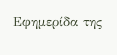Εφημερίδα της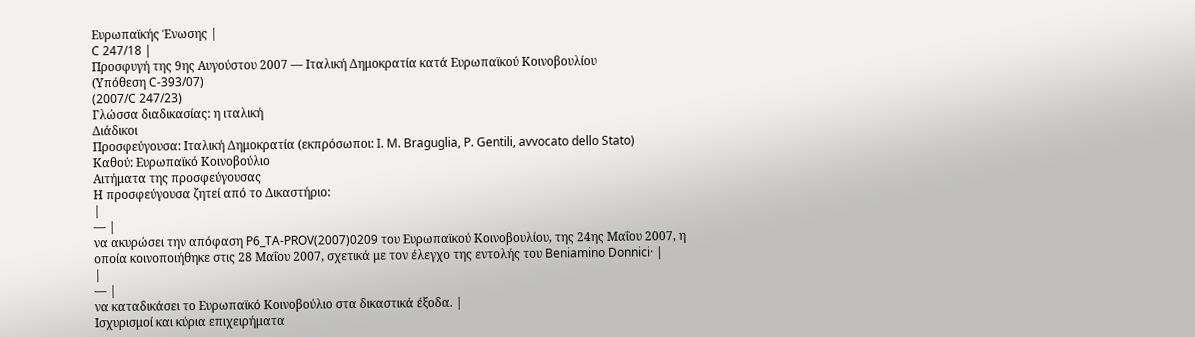Ευρωπαϊκής Ένωσης |
C 247/18 |
Προσφυγή της 9ης Αυγούστου 2007 — Ιταλική Δημοκρατία κατά Ευρωπαϊκού Κοινοβουλίου
(Υπόθεση C-393/07)
(2007/C 247/23)
Γλώσσα διαδικασίας: η ιταλική
Διάδικοι
Προσφεύγουσα: Ιταλική Δημοκρατία (εκπρόσωποι: I. M. Braguglia, P. Gentili, avvocato dello Stato)
Καθού: Ευρωπαϊκό Κοινοβούλιο
Αιτήματα της προσφεύγουσας
Η προσφεύγουσα ζητεί από το Δικαστήριο:
|
— |
να ακυρώσει την απόφαση P6_TA-PROV(2007)0209 του Ευρωπαϊκού Κοινοβουλίου, της 24ης Μαΐου 2007, η οποία κοινοποιήθηκε στις 28 Μαΐου 2007, σχετικά με τον έλεγχο της εντολής του Beniamino Donnici· |
|
— |
να καταδικάσει το Ευρωπαϊκό Κοινοβούλιο στα δικαστικά έξοδα. |
Ισχυρισμοί και κύρια επιχειρήματα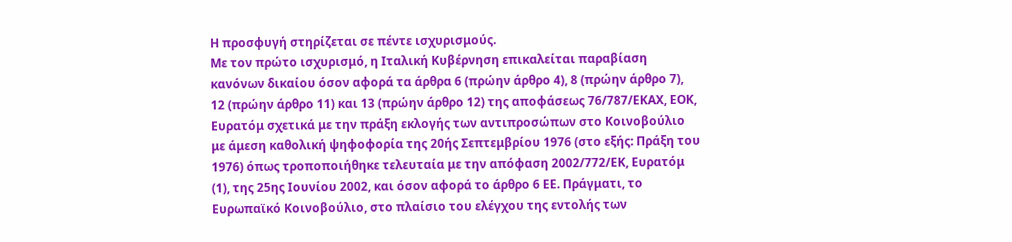Η προσφυγή στηρίζεται σε πέντε ισχυρισμούς.
Με τον πρώτο ισχυρισμό, η Ιταλική Κυβέρνηση επικαλείται παραβίαση κανόνων δικαίου όσον αφορά τα άρθρα 6 (πρώην άρθρο 4), 8 (πρώην άρθρο 7), 12 (πρώην άρθρο 11) και 13 (πρώην άρθρο 12) της αποφάσεως 76/787/ΕΚΑΧ, ΕΟΚ, Ευρατόμ σχετικά με την πράξη εκλογής των αντιπροσώπων στο Κοινοβούλιο με άμεση καθολική ψηφοφορία της 20ής Σεπτεμβρίου 1976 (στο εξής: Πράξη του 1976) όπως τροποποιήθηκε τελευταία με την απόφαση 2002/772/ΕΚ, Ευρατόμ (1), της 25ης Ιουνίου 2002, και όσον αφορά το άρθρο 6 ΕΕ. Πράγματι, το Ευρωπαϊκό Κοινοβούλιο, στο πλαίσιο του ελέγχου της εντολής των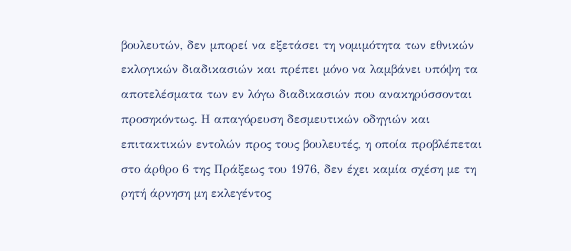βουλευτών, δεν μπορεί να εξετάσει τη νομιμότητα των εθνικών εκλογικών διαδικασιών και πρέπει μόνο να λαμβάνει υπόψη τα αποτελέσματα των εν λόγω διαδικασιών που ανακηρύσσονται προσηκόντως. Η απαγόρευση δεσμευτικών οδηγιών και επιτακτικών εντολών προς τους βουλευτές, η οποία προβλέπεται στο άρθρο 6 της Πράξεως του 1976, δεν έχει καμία σχέση με τη ρητή άρνηση μη εκλεγέντος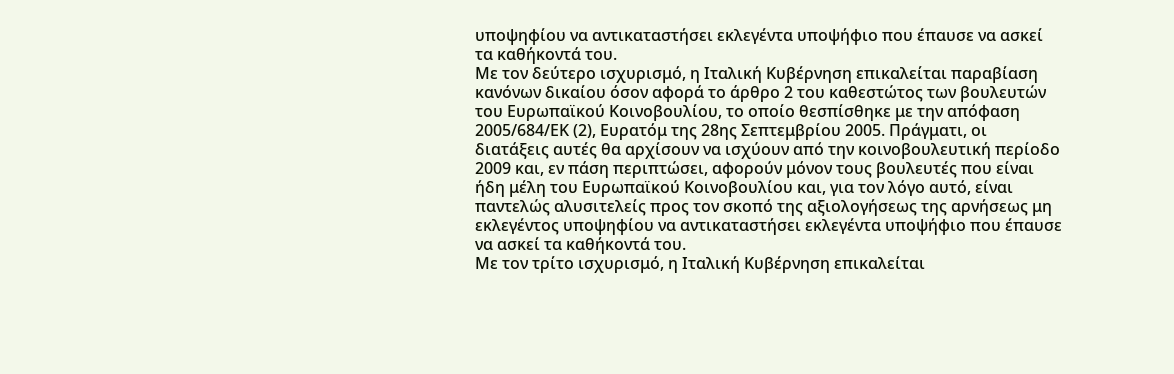υποψηφίου να αντικαταστήσει εκλεγέντα υποψήφιο που έπαυσε να ασκεί τα καθήκοντά του.
Με τον δεύτερο ισχυρισμό, η Ιταλική Κυβέρνηση επικαλείται παραβίαση κανόνων δικαίου όσον αφορά το άρθρο 2 του καθεστώτος των βουλευτών του Ευρωπαϊκού Κοινοβουλίου, το οποίο θεσπίσθηκε με την απόφαση 2005/684/ΕΚ (2), Ευρατόμ της 28ης Σεπτεμβρίου 2005. Πράγματι, οι διατάξεις αυτές θα αρχίσουν να ισχύουν από την κοινοβουλευτική περίοδο 2009 και, εν πάση περιπτώσει, αφορούν μόνον τους βουλευτές που είναι ήδη μέλη του Ευρωπαϊκού Κοινοβουλίου και, για τον λόγο αυτό, είναι παντελώς αλυσιτελείς προς τον σκοπό της αξιολογήσεως της αρνήσεως μη εκλεγέντος υποψηφίου να αντικαταστήσει εκλεγέντα υποψήφιο που έπαυσε να ασκεί τα καθήκοντά του.
Με τον τρίτο ισχυρισμό, η Ιταλική Κυβέρνηση επικαλείται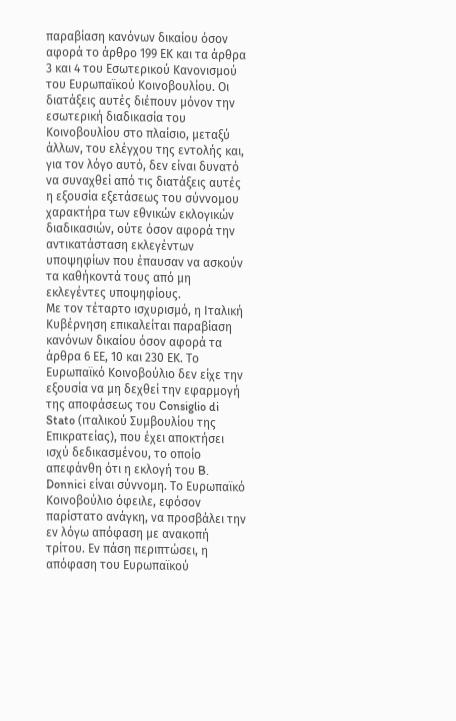παραβίαση κανόνων δικαίου όσον αφορά το άρθρο 199 ΕΚ και τα άρθρα 3 και 4 του Εσωτερικού Κανονισμού του Ευρωπαϊκού Κοινοβουλίου. Οι διατάξεις αυτές διέπουν μόνον την εσωτερική διαδικασία του Κοινοβουλίου στο πλαίσιο, μεταξύ άλλων, του ελέγχου της εντολής και, για τον λόγο αυτό, δεν είναι δυνατό να συναχθεί από τις διατάξεις αυτές η εξουσία εξετάσεως του σύννομου χαρακτήρα των εθνικών εκλογικών διαδικασιών, ούτε όσον αφορά την αντικατάσταση εκλεγέντων υποψηφίων που έπαυσαν να ασκούν τα καθήκοντά τους από μη εκλεγέντες υποψηφίους.
Με τον τέταρτο ισχυρισμό, η Ιταλική Κυβέρνηση επικαλείται παραβίαση κανόνων δικαίου όσον αφορά τα άρθρα 6 ΕΕ, 10 και 230 ΕΚ. Το Ευρωπαϊκό Κοινοβούλιο δεν είχε την εξουσία να μη δεχθεί την εφαρμογή της αποφάσεως του Consiglio di Stato (ιταλικού Συμβουλίου της Επικρατείας), που έχει αποκτήσει ισχύ δεδικασμένου, το οποίο απεφάνθη ότι η εκλογή του B. Donnici είναι σύννομη. Το Ευρωπαϊκό Κοινοβούλιο όφειλε, εφόσον παρίστατο ανάγκη, να προσβάλει την εν λόγω απόφαση με ανακοπή τρίτου. Εν πάση περιπτώσει, η απόφαση του Ευρωπαϊκού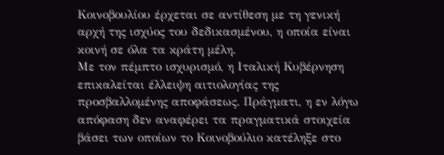Κοινοβουλίου έρχεται σε αντίθεση με τη γενική αρχή της ισχύος του δεδικασμένου, η οποία είναι κοινή σε όλα τα κράτη μέλη.
Με τον πέμπτο ισχυρισμό, η Ιταλική Κυβέρνηση επικαλείται έλλειψη αιτιολογίας της προσβαλλομένης αποφάσεως. Πράγματι, η εν λόγω απόφαση δεν αναφέρει τα πραγματικά στοιχεία βάσει των οποίων το Κοινοβούλιο κατέληξε στο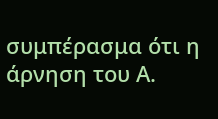συμπέρασμα ότι η άρνηση του Α.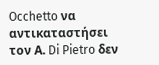Occhetto να αντικαταστήσει τον Α. Di Pietro δεν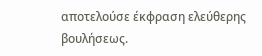αποτελούσε έκφραση ελεύθερης βουλήσεως.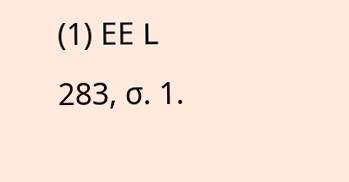(1) ΕΕ L 283, σ. 1.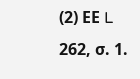(2) ΕΕ L 262, σ. 1.